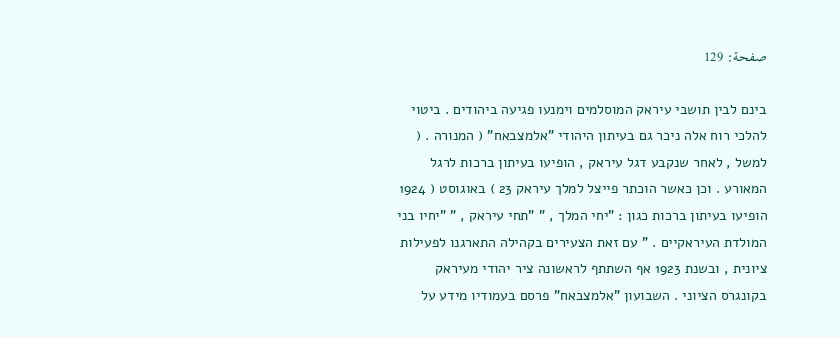صفحة: 129

בינם לבין תושבי עיראק המוסלמים וימנעו פגיעה ביהודים . ביטוי להלכי רוח אלה ניכר גם בעיתון היהודי "אלמצבאח" ( המנורה . ( למשל , לאחר שנקבע דגל עיראק , הופיעו בעיתון ברכות לרגל המאורע . וכן כאשר הוכתר פייצל למלך עיראק 23 ) באוגוסט ( 1924 הופיעו בעיתון ברכות כגון : "יחי המלך , " "תחי עיראק , " "יחיו בני המולדת העיראקיים . " עם זאת הצעירים בקהילה התארגנו לפעילות ציונית , ובשנת 1923 אף השתתף לראשונה ציר יהודי מעיראק בקונגרס הציוני . השבועון "אלמצבאח" פרסם בעמודיו מידע על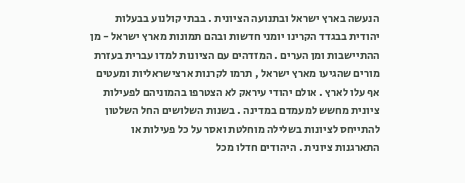הנעשה בארץ ישראל ובתנועה הציונית . בבתי קולנוע בבעלות יהודית בבגדד הקרינו יומני חדשות ובהם תמונות מארץ ישראל - מן ההתיישבות ומן הערים . המזדהים עם הציונות למדו עברית בעזרת מורים שהגיעו מארץ ישראל , תרמו לקרנות ארצישראליות ומעטים אף עלו לארץ . אולם יהודי עיראק לא הצטרפו בהמוניהם לפעילות ציונית מחשש למעמדם במדינה . בשנות השלושים החל השלטון להתייחס לציונות בשלילה מוחלטת ואסר על כל פעילות או התארגנות ציונית . היהודים חדלו מכל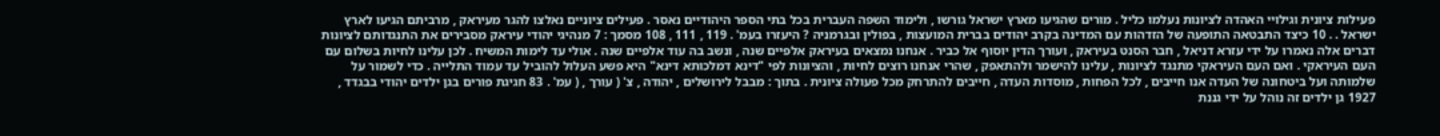פעילות ציונית וגילויי האהדה לציונות נעלמו כליל . מורים שהגיעו מארץ ישראל גורשו , ולימוד השפה העברית בכל בתי הספר היהודיים נאסר . פעילים ציוניים נאלצו להגר מעיראק , מרביתם הגיעו לארץ ישראל . . 10 כיצד התבטאה התופעה של הזדהות עם המדינה בקרב יהודים בברית המועצות , בפולין ובגרמניה ? היעזרו בעמ' . 119 , 111 , 108 מסמך : 7 מנהיגי יהודי עיראק מסבירים את התנגדותם לציונות דברים אלה נאמרו על ידי עזרא דניאל , חבר הסנט בעיראק , ועורך הדין יוסוף אל כביר . אנחנו נמצאים בעיראק אלפיים שנה , ונשב בה עוד אלפיים שנה . אולי עד לימות המשיח . לכן עלינו לחיות בשלום עם העם העיראקי . ואם העם העיראקי מתנגד לציונות , עלינו להישמר ולהתאפק , שהרי אנחנו רוצים לחיות , והציונות לפי "דינא דמלכותא דינא" היא פשע העלול להוביל עד עמוד התלייה . כדי לשמור על שלמותה ועל ביטחונה של העדה אנו חייבים , לכל הפחות , מוסדות העדה , חייבים להתרחק מכל פעולה ציונית . בתוך : מבבל לירושלים , יהודה , צ' ( עורך , ( עמ' . 83 חגיגת פורים בגן ילדים יהודי בבגדד , 1927 גן ילדים זה נוהל על ידי גננת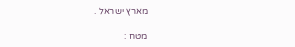מארץ ישראל .

מטח :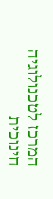המרכז לטכנולוגיה חינוכית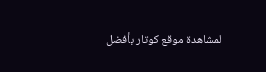لمشاهدة موقع كوتار بأفضل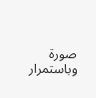صورة وباستمرار